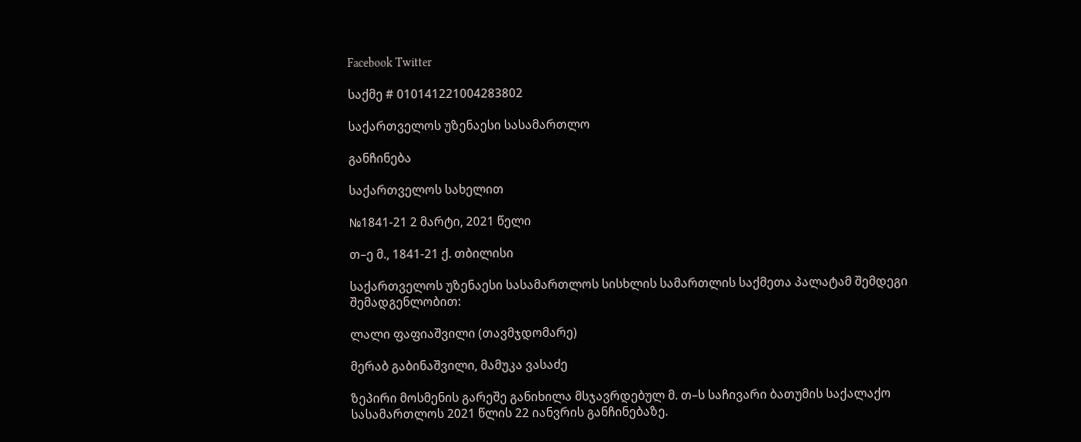Facebook Twitter

საქმე # 010141221004283802

საქართველოს უზენაესი სასამართლო

განჩინება

საქართველოს სახელით

№1841-21 2 მარტი, 2021 წელი

თ–ე მ., 1841-21 ქ. თბილისი

საქართველოს უზენაესი სასამართლოს სისხლის სამართლის საქმეთა პალატამ შემდეგი შემადგენლობით:

ლალი ფაფიაშვილი (თავმჯდომარე)

მერაბ გაბინაშვილი, მამუკა ვასაძე

ზეპირი მოსმენის გარეშე განიხილა მსჯავრდებულ მ. თ–ს საჩივარი ბათუმის საქალაქო სასამართლოს 2021 წლის 22 იანვრის განჩინებაზე.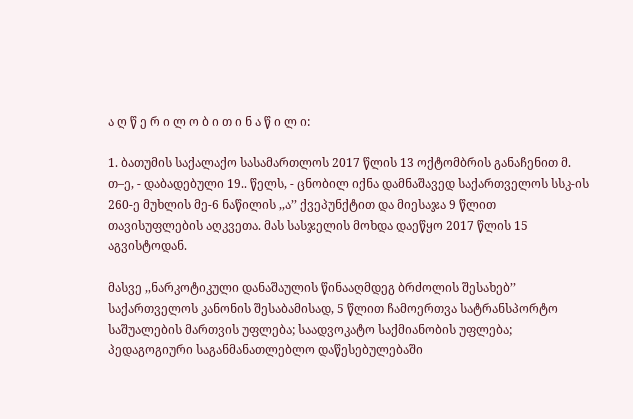ა ღ წ ე რ ი ლ ო ბ ი თ ი ნ ა წ ი ლ ი:

1. ბათუმის საქალაქო სასამართლოს 2017 წლის 13 ოქტომბრის განაჩენით მ. თ–ე, - დაბადებული 19.. წელს, - ცნობილ იქნა დამნაშავედ საქართველოს სსკ-ის 260-ე მუხლის მე-6 ნაწილის ,,ა’’ ქვეპუნქტით და მიესაჯა 9 წლით თავისუფლების აღკვეთა. მას სასჯელის მოხდა დაეწყო 2017 წლის 15 აგვისტოდან.

მასვე ,,ნარკოტიკული დანაშაულის წინააღმდეგ ბრძოლის შესახებ’’ საქართველოს კანონის შესაბამისად, 5 წლით ჩამოერთვა სატრანსპორტო საშუალების მართვის უფლება; საადვოკატო საქმიანობის უფლება; პედაგოგიური საგანმანათლებლო დაწესებულებაში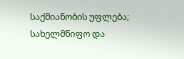საქმიანობის უფლება; სახელმწიფო და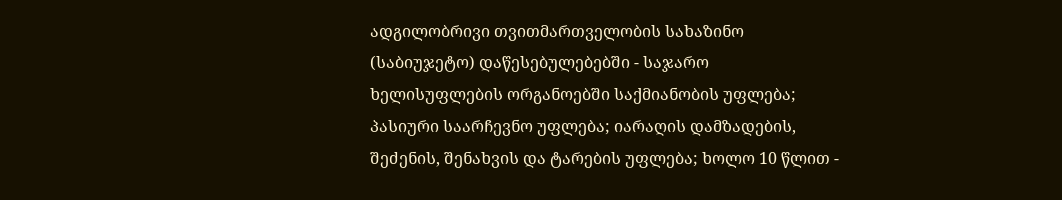ადგილობრივი თვითმართველობის სახაზინო (საბიუჯეტო) დაწესებულებებში - საჯარო ხელისუფლების ორგანოებში საქმიანობის უფლება; პასიური საარჩევნო უფლება; იარაღის დამზადების, შეძენის, შენახვის და ტარების უფლება; ხოლო 10 წლით -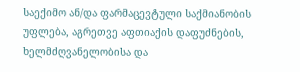საექიმო ან/და ფარმაცევტული საქმიანობის უფლება, აგრეთვე აფთიაქის დაფუძნების, ხელმძღვანელობისა და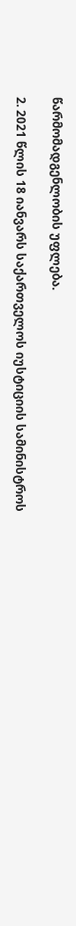წარმომადგენლობის უფლება.

2. 2021 წლის 18 იანვარს საქართველოს იუსტიციის სამინისტროს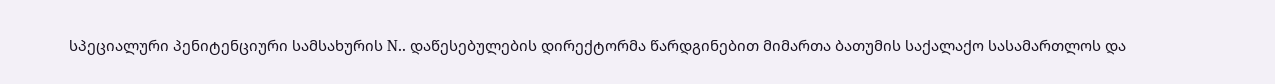სპეციალური პენიტენციური სამსახურის N.. დაწესებულების დირექტორმა წარდგინებით მიმართა ბათუმის საქალაქო სასამართლოს და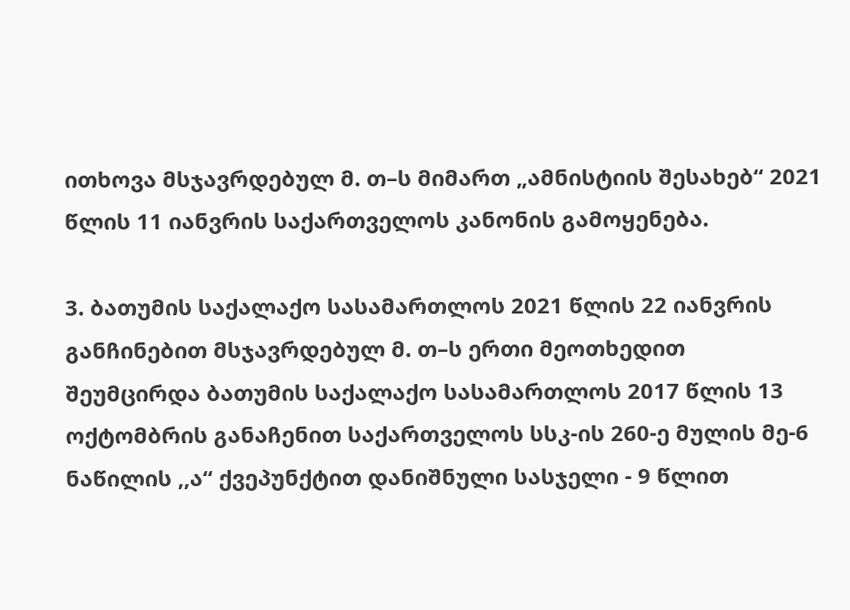ითხოვა მსჯავრდებულ მ. თ–ს მიმართ „ამნისტიის შესახებ“ 2021 წლის 11 იანვრის საქართველოს კანონის გამოყენება.

3. ბათუმის საქალაქო სასამართლოს 2021 წლის 22 იანვრის განჩინებით მსჯავრდებულ მ. თ–ს ერთი მეოთხედით შეუმცირდა ბათუმის საქალაქო სასამართლოს 2017 წლის 13 ოქტომბრის განაჩენით საქართველოს სსკ-ის 260-ე მულის მე-6 ნაწილის ,,ა“ ქვეპუნქტით დანიშნული სასჯელი - 9 წლით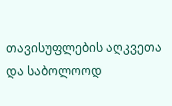თავისუფლების აღკვეთა და საბოლოოდ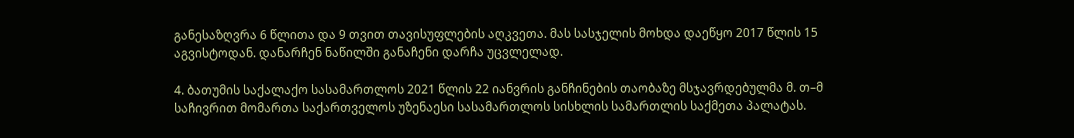განესაზღვრა 6 წლითა და 9 თვით თავისუფლების აღკვეთა. მას სასჯელის მოხდა დაეწყო 2017 წლის 15 აგვისტოდან. დანარჩენ ნაწილში განაჩენი დარჩა უცვლელად.

4. ბათუმის საქალაქო სასამართლოს 2021 წლის 22 იანვრის განჩინების თაობაზე მსჯავრდებულმა მ. თ–მ საჩივრით მომართა საქართველოს უზენაესი სასამართლოს სისხლის სამართლის საქმეთა პალატას.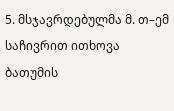5. მსჯავრდებულმა მ. თ–ემ საჩივრით ითხოვა ბათუმის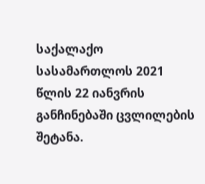საქალაქო სასამართლოს 2021 წლის 22 იანვრის განჩინებაში ცვლილების შეტანა.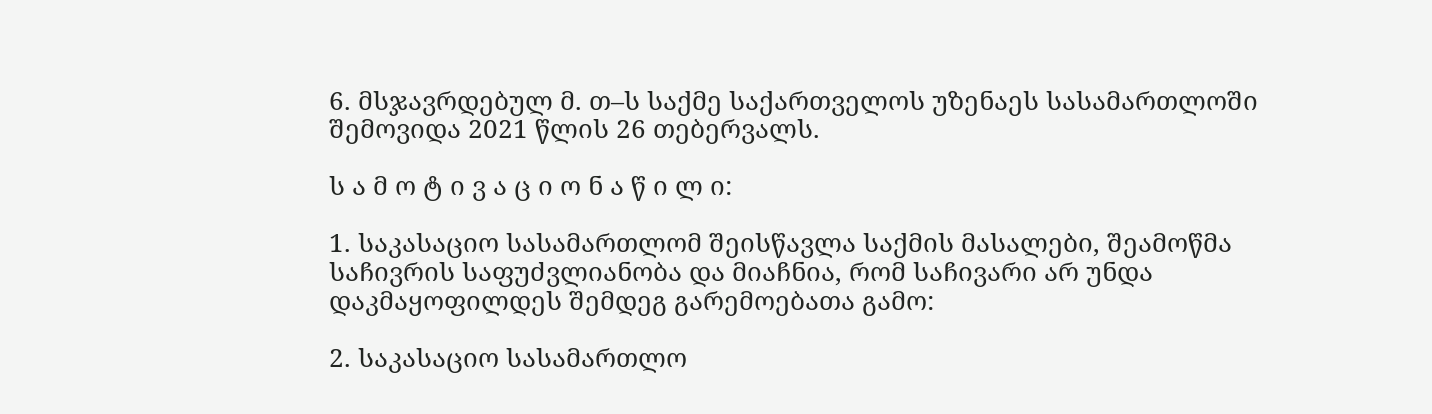6. მსჯავრდებულ მ. თ–ს საქმე საქართველოს უზენაეს სასამართლოში შემოვიდა 2021 წლის 26 თებერვალს.

ს ა მ ო ტ ი ვ ა ც ი ო ნ ა წ ი ლ ი:

1. საკასაციო სასამართლომ შეისწავლა საქმის მასალები, შეამოწმა საჩივრის საფუძვლიანობა და მიაჩნია, რომ საჩივარი არ უნდა დაკმაყოფილდეს შემდეგ გარემოებათა გამო:

2. საკასაციო სასამართლო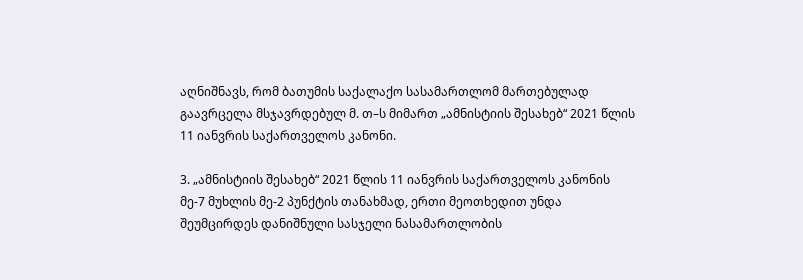აღნიშნავს, რომ ბათუმის საქალაქო სასამართლომ მართებულად გაავრცელა მსჯავრდებულ მ. თ–ს მიმართ „ამნისტიის შესახებ“ 2021 წლის 11 იანვრის საქართველოს კანონი.

3. „ამნისტიის შესახებ“ 2021 წლის 11 იანვრის საქართველოს კანონის მე-7 მუხლის მე-2 პუნქტის თანახმად, ერთი მეოთხედით უნდა შეუმცირდეს დანიშნული სასჯელი ნასამართლობის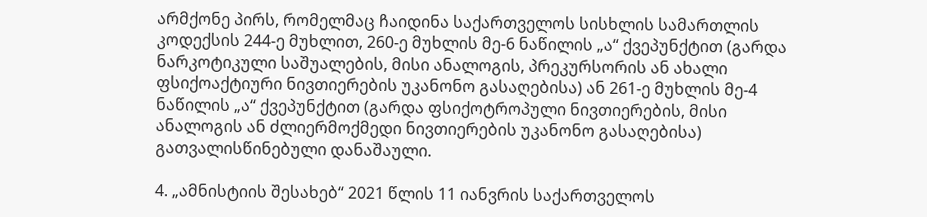არმქონე პირს, რომელმაც ჩაიდინა საქართველოს სისხლის სამართლის კოდექსის 244-ე მუხლით, 260-ე მუხლის მე-6 ნაწილის „ა“ ქვეპუნქტით (გარდა ნარკოტიკული საშუალების, მისი ანალოგის, პრეკურსორის ან ახალი ფსიქოაქტიური ნივთიერების უკანონო გასაღებისა) ან 261-ე მუხლის მე-4 ნაწილის „ა“ ქვეპუნქტით (გარდა ფსიქოტროპული ნივთიერების, მისი ანალოგის ან ძლიერმოქმედი ნივთიერების უკანონო გასაღებისა) გათვალისწინებული დანაშაული.

4. „ამნისტიის შესახებ“ 2021 წლის 11 იანვრის საქართველოს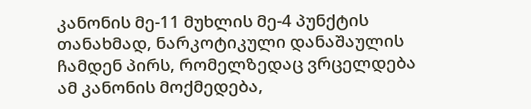კანონის მე-11 მუხლის მე-4 პუნქტის თანახმად, ნარკოტიკული დანაშაულის ჩამდენ პირს, რომელზედაც ვრცელდება ამ კანონის მოქმედება,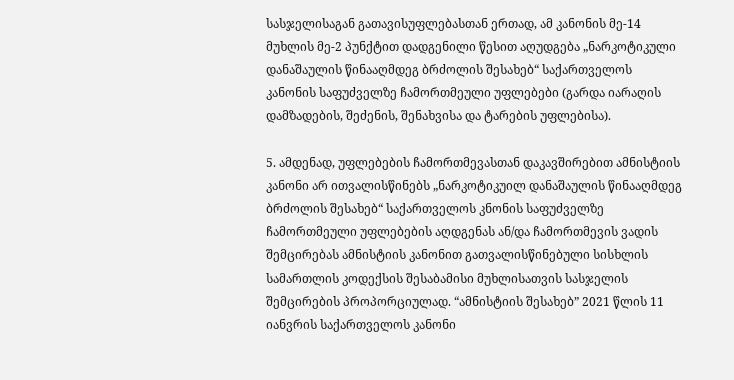სასჯელისაგან გათავისუფლებასთან ერთად, ამ კანონის მე-14 მუხლის მე-2 პუნქტით დადგენილი წესით აღუდგება „ნარკოტიკული დანაშაულის წინააღმდეგ ბრძოლის შესახებ“ საქართველოს კანონის საფუძველზე ჩამორთმეული უფლებები (გარდა იარაღის დამზადების, შეძენის, შენახვისა და ტარების უფლებისა).

5. ამდენად, უფლებების ჩამორთმევასთან დაკავშირებით ამნისტიის კანონი არ ითვალისწინებს „ნარკოტიკუილ დანაშაულის წინააღმდეგ ბრძოლის შესახებ“ საქართველოს კნონის საფუძველზე ჩამორთმეული უფლებების აღდგენას ან/და ჩამორთმევის ვადის შემცირებას ამნისტიის კანონით გათვალისწინებული სისხლის სამართლის კოდექსის შესაბამისი მუხლისათვის სასჯელის შემცირების პროპორციულად. “ამნისტიის შესახებ” 2021 წლის 11 იანვრის საქართველოს კანონი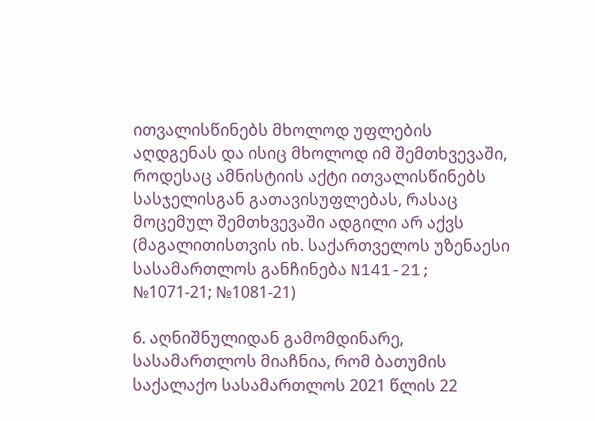ითვალისწინებს მხოლოდ უფლების აღდგენას და ისიც მხოლოდ იმ შემთხვევაში, როდესაც ამნისტიის აქტი ითვალისწინებს სასჯელისგან გათავისუფლებას, რასაც მოცემულ შემთხვევაში ადგილი არ აქვს (მაგალითისთვის იხ. საქართველოს უზენაესი სასამართლოს განჩინება N141-21; №1071-21; №1081-21)

6. აღნიშნულიდან გამომდინარე, სასამართლოს მიაჩნია, რომ ბათუმის საქალაქო სასამართლოს 2021 წლის 22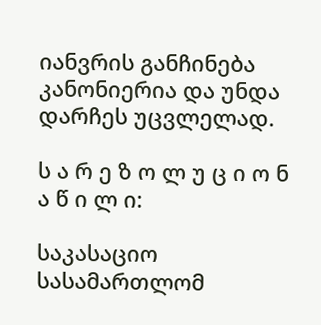იანვრის განჩინება კანონიერია და უნდა დარჩეს უცვლელად.

ს ა რ ე ზ ო ლ უ ც ი ო ნ ა წ ი ლ ი:

საკასაციო სასამართლომ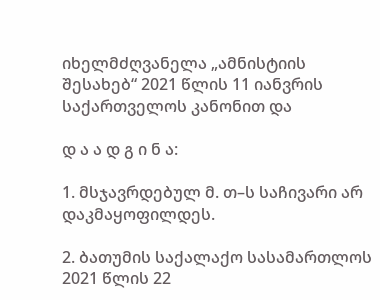იხელმძღვანელა „ამნისტიის შესახებ“ 2021 წლის 11 იანვრის საქართველოს კანონით და

დ ა ა დ გ ი ნ ა:

1. მსჯავრდებულ მ. თ–ს საჩივარი არ დაკმაყოფილდეს.

2. ბათუმის საქალაქო სასამართლოს 2021 წლის 22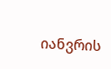იანვრის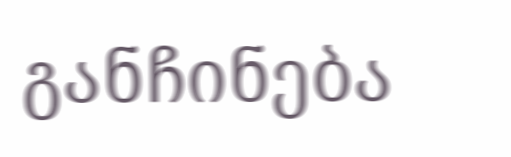განჩინება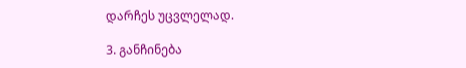დარჩეს უცვლელად.

3. განჩინება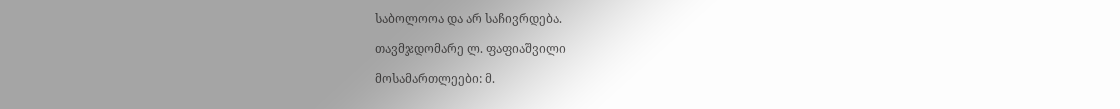საბოლოოა და არ საჩივრდება.

თავმჯდომარე ლ. ფაფიაშვილი

მოსამართლეები: მ.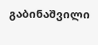გაბინაშვილი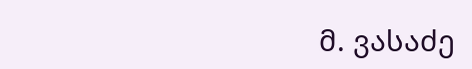მ. ვასაძე